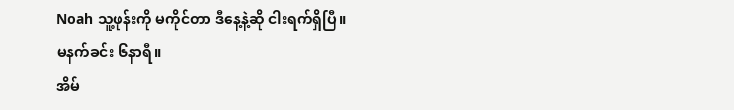Noah သူ့ဖုန်းကို မကိုင်တာ ဒီနေ့နဲ့ဆို ငါးရက်ရှိပြီ။
မနက်ခင်း ၆နာရီ။
အိမ်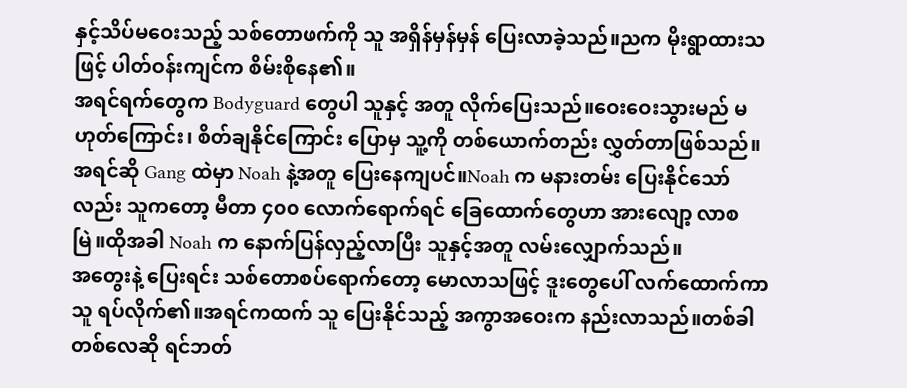နှင့်သိပ်မဝေးသည့် သစ်တောဖက်ကို သူ အရှိန်မှန်မှန် ပြေးလာခဲ့သည်။ညက မိုးရွာထားသဖြင့် ပါတ်ဝန်းကျင်က စိမ်းစိုနေ၏။
အရင်ရက်တွေက Bodyguard တွေပါ သူနှင့် အတူ လိုက်ပြေးသည်။ဝေးဝေးသွားမည် မဟုတ်ကြောင်း၊ စိတ်ချနိုင်ကြောင်း ပြောမှ သူ့ကို တစ်ယောက်တည်း လွှတ်တာဖြစ်သည်။အရင်ဆို Gang ထဲမှာ Noah နဲ့အတူ ပြေးနေကျပင်။Noah က မနားတမ်း ပြေးနိုင်သော်လည်း သူကတော့ မီတာ ၄၀၀ လောက်ရောက်ရင် ခြေထောက်တွေဟာ အားလျော့ လာစမြဲ။ထိုအခါ Noah က နောက်ပြန်လှည့်လာပြီး သူနှင့်အတူ လမ်းလျှောက်သည်။
အတွေးနဲ့ ပြေးရင်း သစ်တောစပ်ရောက်တော့ မောလာသဖြင့် ဒူးတွေပေါ် လက်ထောက်ကာ သူ ရပ်လိုက်၏။အရင်ကထက် သူ ပြေးနိုင်သည့် အကွာအဝေးက နည်းလာသည်။တစ်ခါတစ်လေဆို ရင်ဘတ်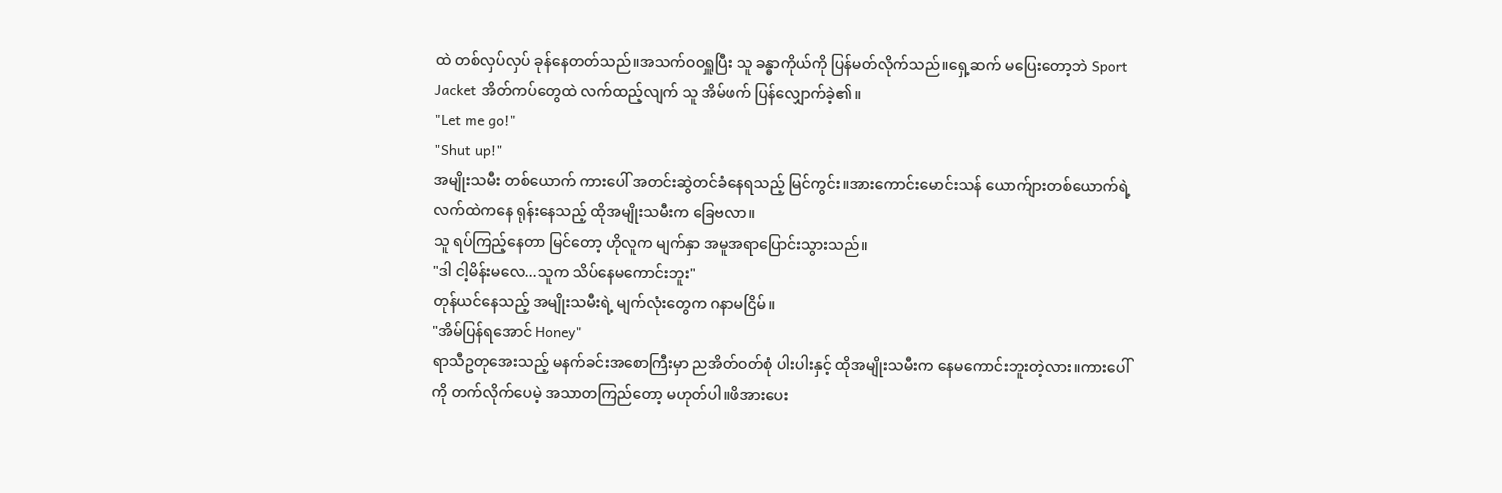ထဲ တစ်လှပ်လှပ် ခုန်နေတတ်သည်။အသက်ဝဝရှူပြီး သူ ခန္ဓာကိုယ်ကို ပြန်မတ်လိုက်သည်။ရှေ့ဆက် မပြေးတော့ဘဲ Sport Jacket အိတ်ကပ်တွေထဲ လက်ထည့်လျက် သူ အိမ်ဖက် ပြန်လျှောက်ခဲ့၏။
"Let me go!"
"Shut up!"
အမျိုးသမီး တစ်ယောက် ကားပေါ် အတင်းဆွဲတင်ခံနေရသည့် မြင်ကွင်း။အားကောင်းမောင်းသန် ယောက်ျားတစ်ယောက်ရဲ့ လက်ထဲကနေ ရုန်းနေသည့် ထိုအမျိုးသမီးက ခြေဗလာ။
သူ ရပ်ကြည့်နေတာ မြင်တော့ ဟိုလူက မျက်နှာ အမူအရာပြောင်းသွားသည်။
"ဒါ ငါ့မိန်းမလေ...သူက သိပ်နေမကောင်းဘူး"
တုန်ယင်နေသည့် အမျိုးသမီးရဲ့ မျက်လုံးတွေက ဂနာမငြိမ်။
"အိမ်ပြန်ရအောင် Honey"
ရာသီဥတုအေးသည့် မနက်ခင်းအစောကြီးမှာ ညအိတ်ဝတ်စုံ ပါးပါးနှင့် ထိုအမျိုးသမီးက နေမကောင်းဘူးတဲ့လား။ကားပေါ်ကို တက်လိုက်ပေမဲ့ အသာတကြည်တော့ မဟုတ်ပါ။ဖိအားပေး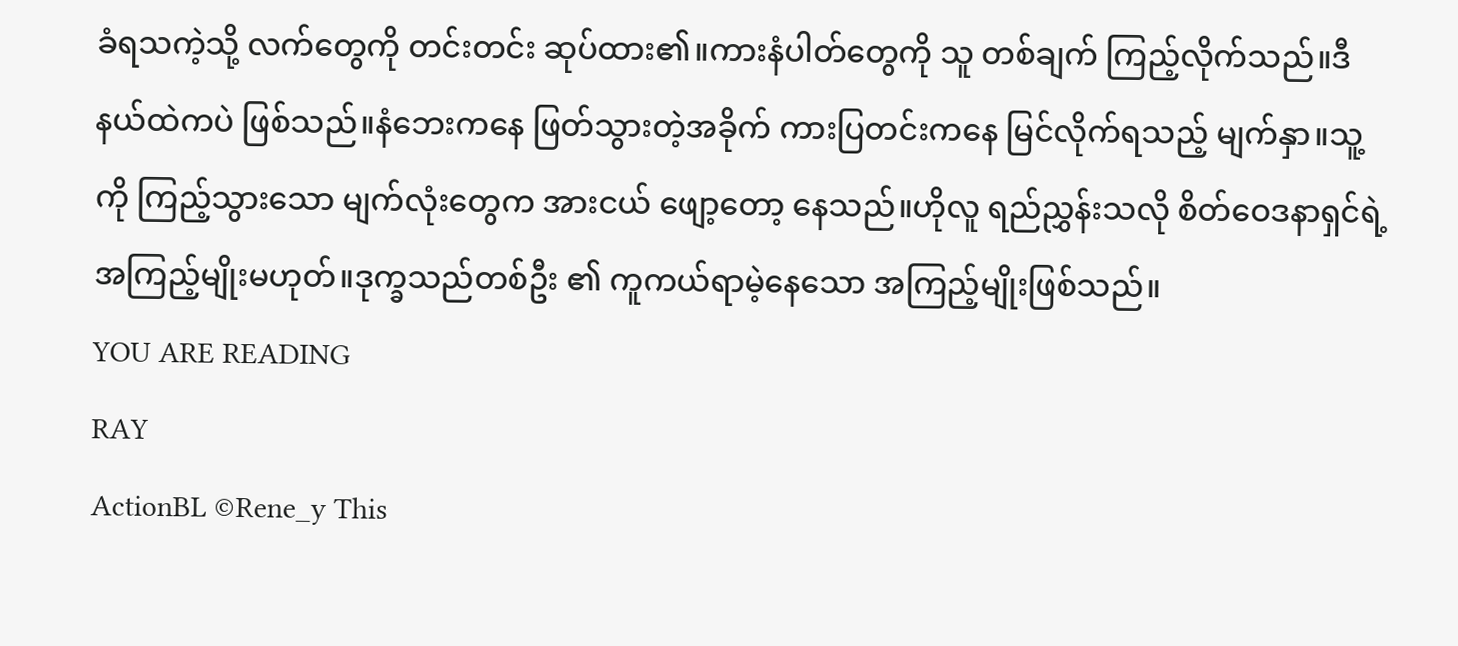ခံရသကဲ့သို့ လက်တွေကို တင်းတင်း ဆုပ်ထား၏။ကားနံပါတ်တွေကို သူ တစ်ချက် ကြည့်လိုက်သည်။ဒီနယ်ထဲကပဲ ဖြစ်သည်။နံဘေးကနေ ဖြတ်သွားတဲ့အခိုက် ကားပြတင်းကနေ မြင်လိုက်ရသည့် မျက်နှာ။သူ့ကို ကြည့်သွားသော မျက်လုံးတွေက အားငယ် ဖျော့တော့ နေသည်။ဟိုလူ ရည်ညွှန်းသလို စိတ်ဝေဒနာရှင်ရဲ့ အကြည့်မျိုးမဟုတ်။ဒုက္ခသည်တစ်ဦး ၏ ကူကယ်ရာမဲ့နေသော အကြည့်မျိုးဖြစ်သည်။
YOU ARE READING
RAY
ActionBL ©Rene_y This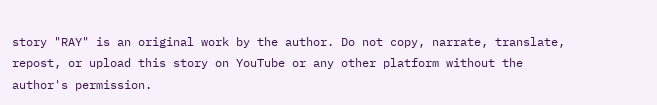story "RAY" is an original work by the author. Do not copy, narrate, translate, repost, or upload this story on YouTube or any other platform without the author's permission.